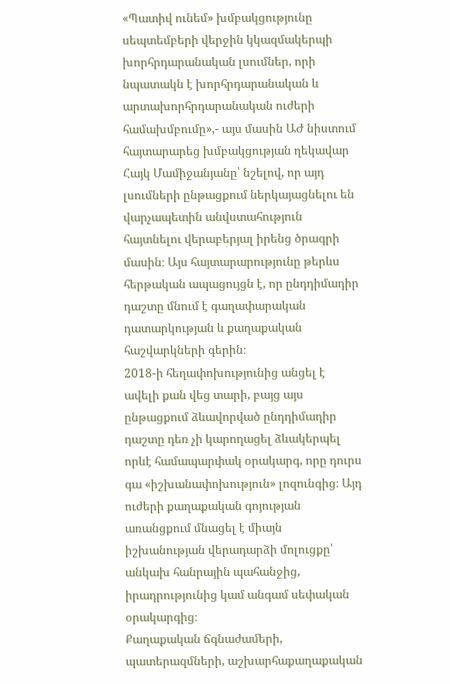«Պատիվ ունեմ» խմբակցությունը սեպտեմբերի վերջին կկազմակերպի խորհրդարանական լսումներ, որի նպատակն է խորհրդարանական և արտախորհրդարանական ուժերի համախմբումը»,- այս մասին ԱԺ նիստում հայտարարեց խմբակցության ղեկավար Հայկ Մամիջանյանը՝ նշելով, որ այդ լսումների ընթացքում ներկայացնելու են վարչապետին անվստահություն հայտնելու վերաբերյալ իրենց ծրագրի մասին։ Այս հայտարարությունը թերևս հերթական ապացույցն է, որ ընդդիմադիր դաշտը մնում է գաղափարական դատարկության և քաղաքական հաշվարկների գերին։
2018-ի հեղափոխությունից անցել է ավելի քան վեց տարի, բայց այս ընթացքում ձևավորված ընդդիմադիր դաշտը դեռ չի կարողացել ձևակերպել որևէ համապարփակ օրակարգ, որը դուրս գա «իշխանափոխություն» լոզունգից։ Այդ ուժերի քաղաքական գոյության առանցքում մնացել է միայն իշխանության վերադարձի մոլուցքը՝ անկախ հանրային պահանջից, իրադրությունից կամ անգամ սեփական օրակարգից։
Քաղաքական ճգնաժամերի, պատերազմների, աշխարհաքաղաքական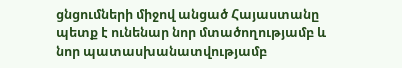ցնցումների միջով անցած Հայաստանը պետք է ունենար նոր մտածողությամբ և նոր պատասխանատվությամբ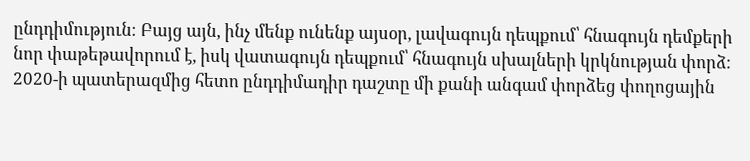ընդդիմություն։ Բայց այն, ինչ մենք ունենք այսօր, լավագույն դեպքում՝ հնագույն դեմքերի նոր փաթեթավորում է, իսկ վատագույն դեպքում՝ հնագույն սխալների կրկնության փորձ։
2020-ի պատերազմից հետո ընդդիմադիր դաշտը մի քանի անգամ փորձեց փողոցային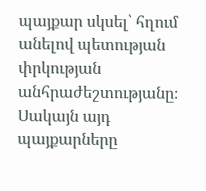պայքար սկսել՝ հղում անելով պետության փրկության անհրաժեշտությանը։ Սակայն այդ պայքարները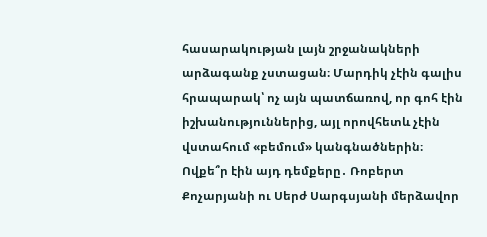հասարակության լայն շրջանակների արձագանք չստացան։ Մարդիկ չէին գալիս հրապարակ՝ ոչ այն պատճառով, որ գոհ էին իշխանություններից, այլ որովհետև չէին վստահում «բեմում» կանգնածներին։
Ովքե՞ր էին այդ դեմքերը․ Ռոբերտ Քոչարյանի ու Սերժ Սարգսյանի մերձավոր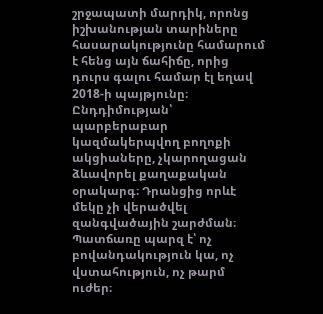շրջապատի մարդիկ, որոնց իշխանության տարիները հասարակությունը համարում է հենց այն ճահիճը, որից դուրս գալու համար էլ եղավ 2018-ի պայթյունը։
Ընդդիմության՝ պարբերաբար կազմակերպվող բողոքի ակցիաները, չկարողացան ձևավորել քաղաքական օրակարգ։ Դրանցից որևէ մեկը չի վերածվել զանգվածային շարժման։ Պատճառը պարզ է՝ ոչ բովանդակություն կա, ոչ վստահություն, ոչ թարմ ուժեր։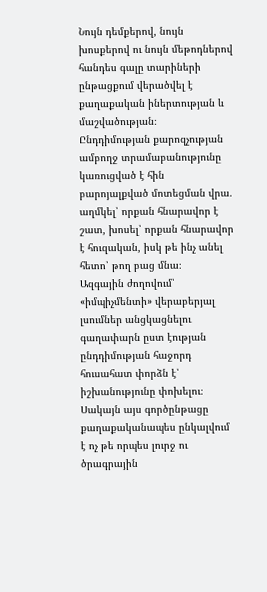Նույն դեմքերով, նույն խոսքերով ու նույն մեթոդներով հանդես գալը տարիների ընթացքում վերածվել է քաղաքական իներտության և մաշվածության։
Ընդդիմության քարոզչության ամբողջ տրամաբանությունը կառուցված է հին բարոյալքված մոտեցման վրա․ աղմկել՝ որքան հնարավոր է շատ, խոսել՝ որքան հնարավոր է հուզական, իսկ թե ինչ անել հետո՝ թող բաց մնա։
Ազգային ժողովում՝ «իմպիչմենտի» վերաբերյալ լսումներ անցկացնելու գաղափարն ըստ էության ընդդիմության հաջորդ հուսահատ փորձն է՝ իշխանությունը փոխելու։ Սակայն այս գործընթացը քաղաքականապես ընկալվում է ոչ թե որպես լուրջ ու ծրագրային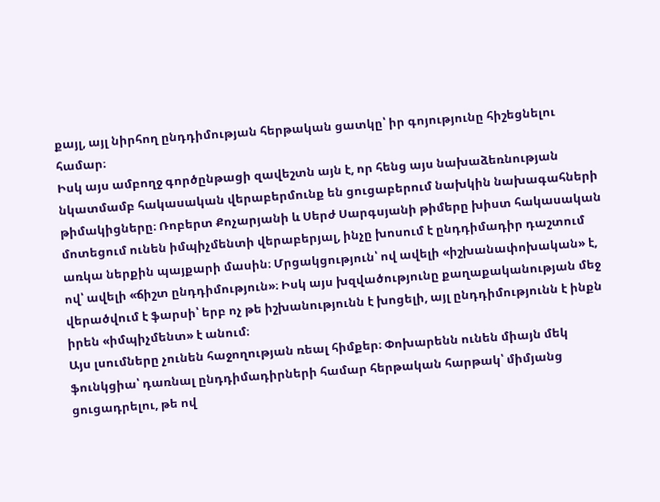քայլ, այլ նիրհող ընդդիմության հերթական ցատկը՝ իր գոյությունը հիշեցնելու համար։
Իսկ այս ամբողջ գործընթացի զավեշտն այն է, որ հենց այս նախաձեռնության նկատմամբ հակասական վերաբերմունք են ցուցաբերում նախկին նախագահների թիմակիցները։ Ռոբերտ Քոչարյանի և Սերժ Սարգսյանի թիմերը խիստ հակասական մոտեցում ունեն իմպիչմենտի վերաբերյալ, ինչը խոսում է ընդդիմադիր դաշտում առկա ներքին պայքարի մասին։ Մրցակցություն՝ ով ավելի «իշխանափոխական» է, ով՝ ավելի «ճիշտ ընդդիմություն»։ Իսկ այս խզվածությունը քաղաքականության մեջ վերածվում է ֆարսի՝ երբ ոչ թե իշխանությունն է խոցելի, այլ ընդդիմությունն է ինքն իրեն «իմպիչմենտ» է անում։
Այս լսումները չունեն հաջողության ռեալ հիմքեր։ Փոխարենն ունեն միայն մեկ ֆունկցիա՝ դառնալ ընդդիմադիրների համար հերթական հարթակ՝ միմյանց ցուցադրելու, թե ով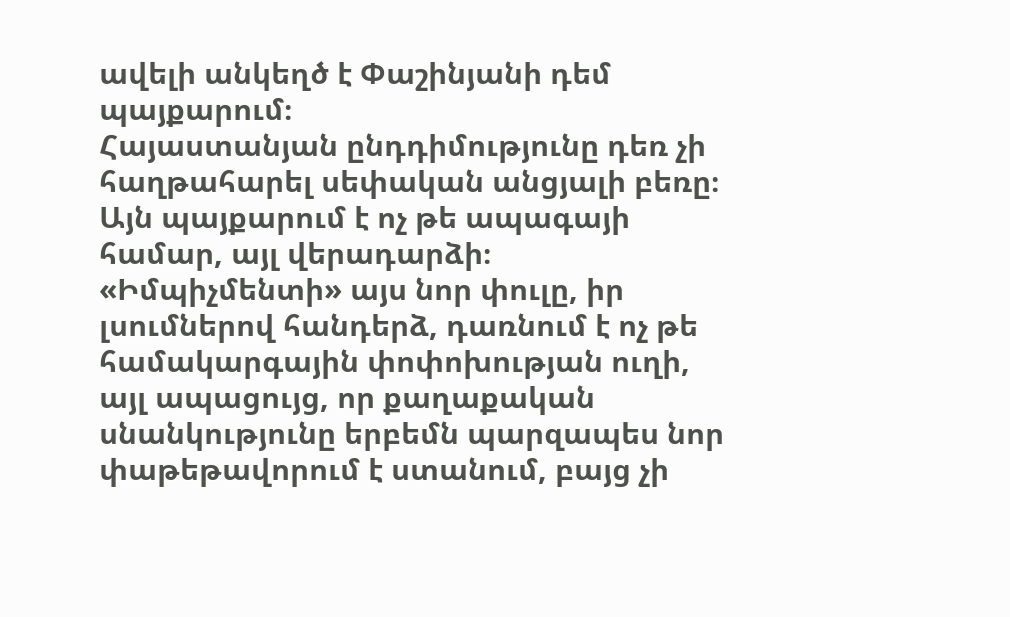ավելի անկեղծ է Փաշինյանի դեմ պայքարում։
Հայաստանյան ընդդիմությունը դեռ չի հաղթահարել սեփական անցյալի բեռը։ Այն պայքարում է ոչ թե ապագայի համար, այլ վերադարձի։
«Իմպիչմենտի» այս նոր փուլը, իր լսումներով հանդերձ, դառնում է ոչ թե համակարգային փոփոխության ուղի, այլ ապացույց, որ քաղաքական սնանկությունը երբեմն պարզապես նոր փաթեթավորում է ստանում, բայց չի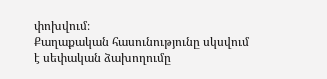փոխվում։
Քաղաքական հասունությունը սկսվում է սեփական ձախողումը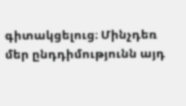գիտակցելուց։ Մինչդեռ մեր ընդդիմությունն այդ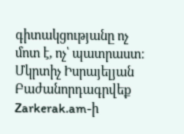գիտակցությանը ոչ մոտ է, ոչ՝ պատրաստ։
Մկրտիչ Իսրայելյան
Բաժանորդագրվեք Zarkerak.am-ի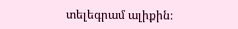տելեգրամ ալիքին։